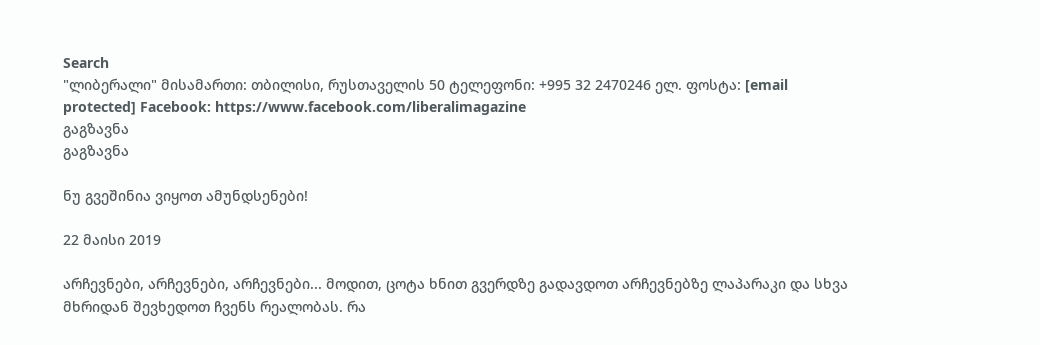Search
"ლიბერალი" მისამართი: თბილისი, რუსთაველის 50 ტელეფონი: +995 32 2470246 ელ. ფოსტა: [email protected] Facebook: https://www.facebook.com/liberalimagazine
გაგზავნა
გაგზავნა

ნუ გვეშინია ვიყოთ ამუნდსენები!

22 მაისი 2019

არჩევნები, არჩევნები, არჩევნები... მოდით, ცოტა ხნით გვერდზე გადავდოთ არჩევნებზე ლაპარაკი და სხვა მხრიდან შევხედოთ ჩვენს რეალობას. რა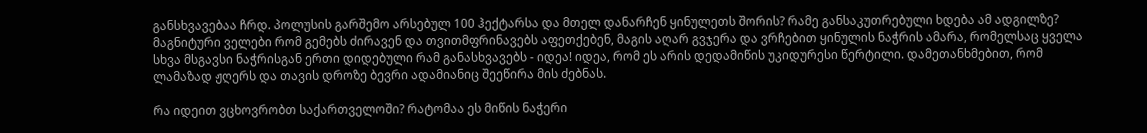განსხვავებაა ჩრდ. პოლუსის გარშემო არსებულ 100 ჰექტარსა და მთელ დანარჩენ ყინულეთს შორის? რამე განსაკუთრებული ხდება ამ ადგილზე? მაგნიტური ველები რომ გემებს ძირავენ და თვითმფრინავებს აფეთქებენ, მაგის აღარ გვჯერა და ვრჩებით ყინულის ნაჭრის ამარა, რომელსაც ყველა სხვა მსგავსი ნაჭრისგან ერთი დიდებული რამ განასხვავებს - იდეა! იდეა, რომ ეს არის დედამიწის უკიდურესი წერტილი. დამეთანხმებით, რომ ლამაზად ჟღერს და თავის დროზე ბევრი ადამიანიც შეეწირა მის ძებნას.

რა იდეით ვცხოვრობთ საქართველოში? რატომაა ეს მიწის ნაჭერი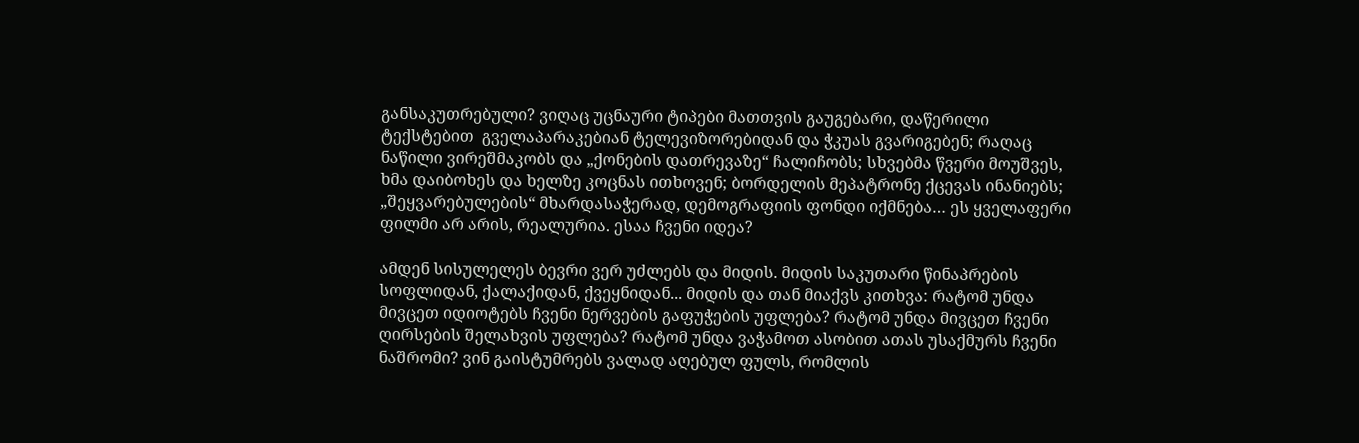განსაკუთრებული? ვიღაც უცნაური ტიპები მათთვის გაუგებარი, დაწერილი ტექსტებით  გველაპარაკებიან ტელევიზორებიდან და ჭკუას გვარიგებენ; რაღაც ნაწილი ვირეშმაკობს და „ქონების დათრევაზე“ ჩალიჩობს; სხვებმა წვერი მოუშვეს, ხმა დაიბოხეს და ხელზე კოცნას ითხოვენ; ბორდელის მეპატრონე ქცევას ინანიებს; „შეყვარებულების“ მხარდასაჭერად, დემოგრაფიის ფონდი იქმნება… ეს ყველაფერი ფილმი არ არის, რეალურია. ესაა ჩვენი იდეა?

ამდენ სისულელეს ბევრი ვერ უძლებს და მიდის. მიდის საკუთარი წინაპრების სოფლიდან, ქალაქიდან, ქვეყნიდან... მიდის და თან მიაქვს კითხვა: რატომ უნდა მივცეთ იდიოტებს ჩვენი ნერვების გაფუჭების უფლება? რატომ უნდა მივცეთ ჩვენი ღირსების შელახვის უფლება? რატომ უნდა ვაჭამოთ ასობით ათას უსაქმურს ჩვენი ნაშრომი? ვინ გაისტუმრებს ვალად აღებულ ფულს, რომლის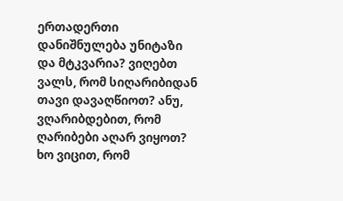ერთადერთი დანიშნულება უნიტაზი და მტკვარია? ვიღებთ ვალს, რომ სიღარიბიდან თავი დავაღწიოთ? ანუ, ვღარიბდებით, რომ ღარიბები აღარ ვიყოთ? ხო ვიცით, რომ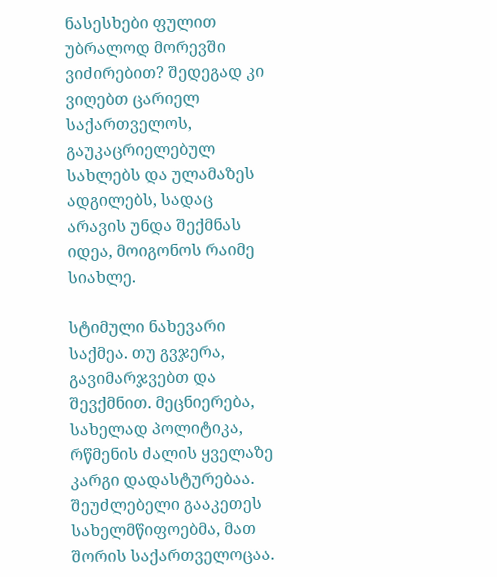ნასესხები ფულით უბრალოდ მორევში ვიძირებით? შედეგად კი ვიღებთ ცარიელ საქართველოს, გაუკაცრიელებულ სახლებს და ულამაზეს ადგილებს, სადაც არავის უნდა შექმნას იდეა, მოიგონოს რაიმე სიახლე.

სტიმული ნახევარი საქმეა. თუ გვჯერა, გავიმარჯვებთ და შევქმნით. მეცნიერება, სახელად პოლიტიკა, რწმენის ძალის ყველაზე კარგი დადასტურებაა. შეუძლებელი გააკეთეს სახელმწიფოებმა, მათ შორის საქართველოცაა.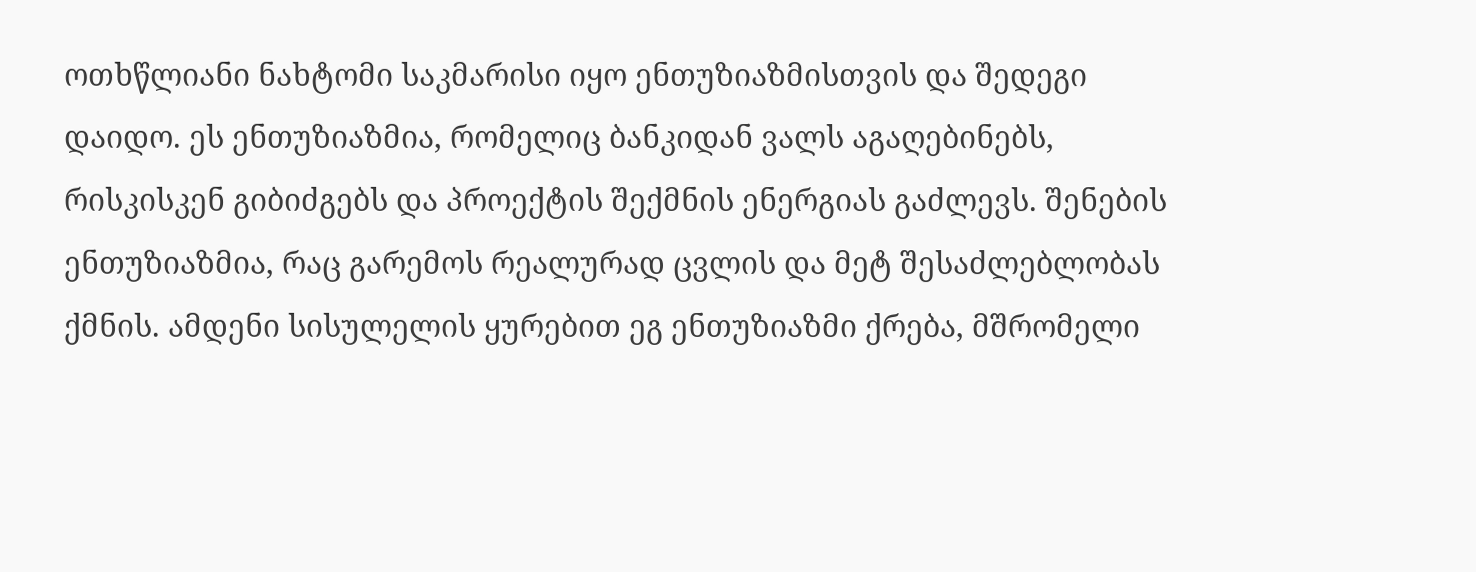ოთხწლიანი ნახტომი საკმარისი იყო ენთუზიაზმისთვის და შედეგი დაიდო. ეს ენთუზიაზმია, რომელიც ბანკიდან ვალს აგაღებინებს, რისკისკენ გიბიძგებს და პროექტის შექმნის ენერგიას გაძლევს. შენების ენთუზიაზმია, რაც გარემოს რეალურად ცვლის და მეტ შესაძლებლობას ქმნის. ამდენი სისულელის ყურებით ეგ ენთუზიაზმი ქრება, მშრომელი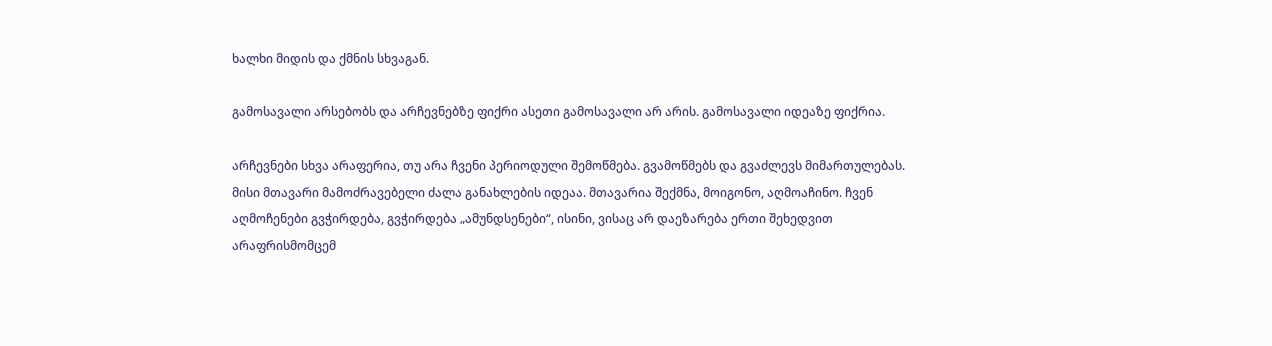ხალხი მიდის და ქმნის სხვაგან.

გამოსავალი არსებობს და არჩევნებზე ფიქრი ასეთი გამოსავალი არ არის. გამოსავალი იდეაზე ფიქრია.

არჩევნები სხვა არაფერია, თუ არა ჩვენი პერიოდული შემოწმება. გვამოწმებს და გვაძლევს მიმართულებას. მისი მთავარი მამოძრავებელი ძალა განახლების იდეაა. მთავარია შექმნა, მოიგონო, აღმოაჩინო. ჩვენ აღმოჩენები გვჭირდება, გვჭირდება „ამუნდსენები“, ისინი, ვისაც არ დაეზარება ერთი შეხედვით არაფრისმომცემ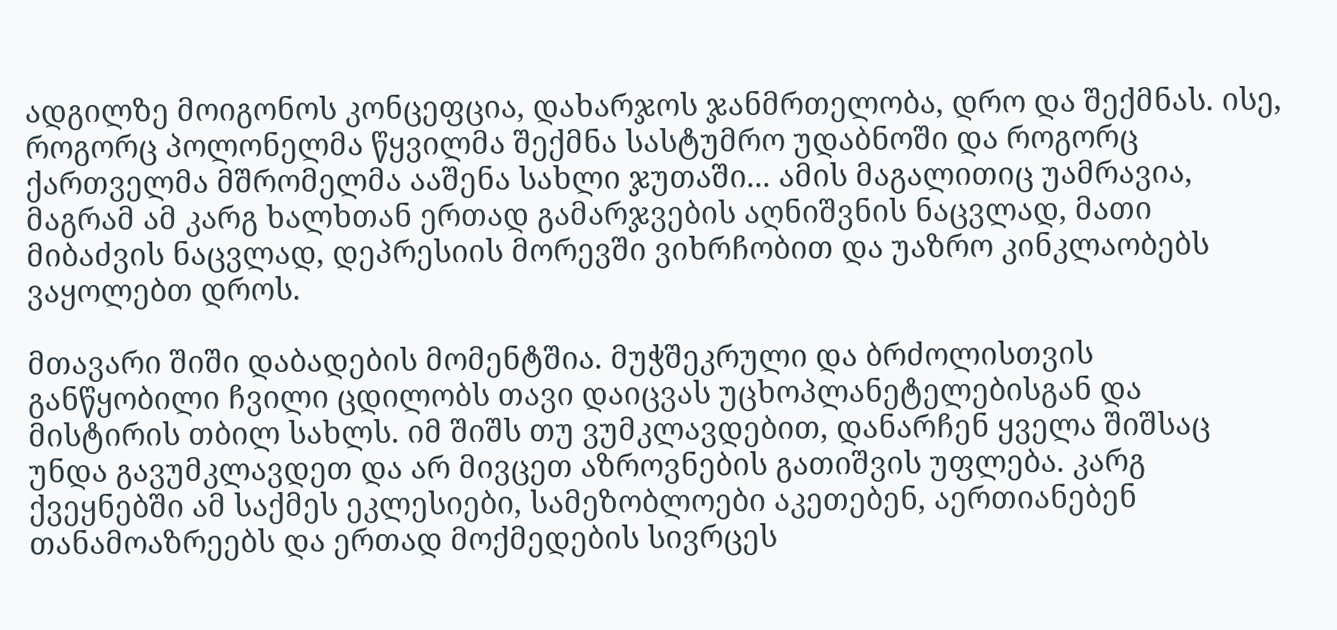ადგილზე მოიგონოს კონცეფცია, დახარჯოს ჯანმრთელობა, დრო და შექმნას. ისე, როგორც პოლონელმა წყვილმა შექმნა სასტუმრო უდაბნოში და როგორც ქართველმა მშრომელმა ააშენა სახლი ჯუთაში... ამის მაგალითიც უამრავია, მაგრამ ამ კარგ ხალხთან ერთად გამარჯვების აღნიშვნის ნაცვლად, მათი მიბაძვის ნაცვლად, დეპრესიის მორევში ვიხრჩობით და უაზრო კინკლაობებს ვაყოლებთ დროს.

მთავარი შიში დაბადების მომენტშია. მუჭშეკრული და ბრძოლისთვის განწყობილი ჩვილი ცდილობს თავი დაიცვას უცხოპლანეტელებისგან და მისტირის თბილ სახლს. იმ შიშს თუ ვუმკლავდებით, დანარჩენ ყველა შიშსაც უნდა გავუმკლავდეთ და არ მივცეთ აზროვნების გათიშვის უფლება. კარგ ქვეყნებში ამ საქმეს ეკლესიები, სამეზობლოები აკეთებენ, აერთიანებენ თანამოაზრეებს და ერთად მოქმედების სივრცეს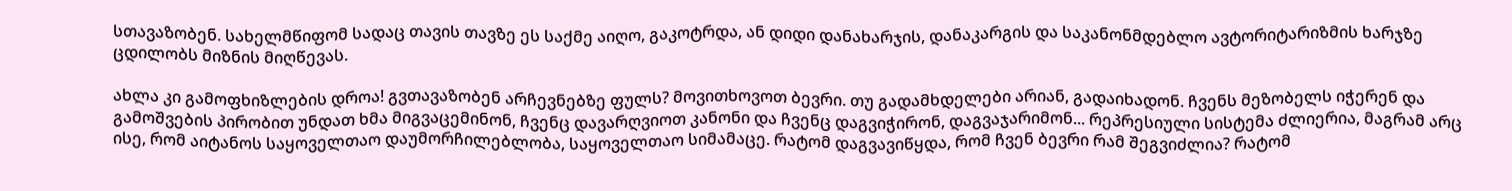სთავაზობენ. სახელმწიფომ სადაც თავის თავზე ეს საქმე აიღო, გაკოტრდა, ან დიდი დანახარჯის, დანაკარგის და საკანონმდებლო ავტორიტარიზმის ხარჯზე ცდილობს მიზნის მიღწევას.

ახლა კი გამოფხიზლების დროა! გვთავაზობენ არჩევნებზე ფულს? მოვითხოვოთ ბევრი. თუ გადამხდელები არიან, გადაიხადონ. ჩვენს მეზობელს იჭერენ და გამოშვების პირობით უნდათ ხმა მიგვაცემინონ, ჩვენც დავარღვიოთ კანონი და ჩვენც დაგვიჭირონ, დაგვაჯარიმონ... რეპრესიული სისტემა ძლიერია, მაგრამ არც ისე, რომ აიტანოს საყოველთაო დაუმორჩილებლობა, საყოველთაო სიმამაცე. რატომ დაგვავიწყდა, რომ ჩვენ ბევრი რამ შეგვიძლია? რატომ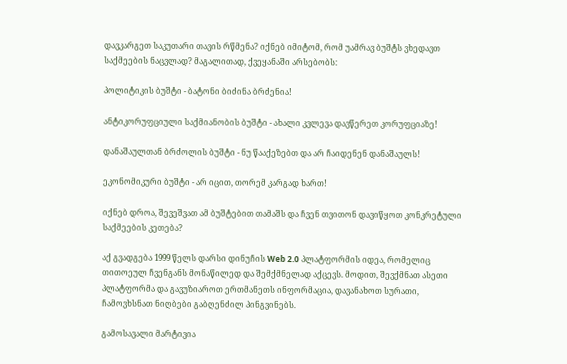დავკარგეთ საკუთარი თავის რწმენა? იქნებ იმიტომ, რომ უამრავ ბუშტს ვხედავთ საქმეების ნაცვლად? მაგალითად, ქვეყანაში არსებობს:

პოლიტიკის ბუშტი - ბატონი ბიძინა ბრძენია!

ანტიკორუფციული საქმიანობის ბუშტი - ახალი კვლევა დავწერეთ კორუფციაზე!

დანაშაულთან ბრძოლის ბუშტი - ნუ წააქეზებთ და არ ჩაიდენენ დანაშაულს!

ეკონომიკური ბუშტი - არ იცით, თორემ კარგად ხართ!

იქნებ დროა, შევეშვათ ამ ბუშტებით თამაშს და ჩვენ თვითონ დავიწყოთ კონკრეტული საქმეების კეთება?

აქ გვადგება 1999 წელს დარსი დინუჩის Web 2.0 პლატფორმის იდეა, რომელიც თითოეულ ჩვენგანს მონაწილედ და შემქმნელად აქცევს. მოდით, შევქმნათ ასეთი პლატფორმა და გავუზიაროთ ერთმანეთს ინფორმაცია, დავანახოთ სურათი, ჩამოვხსნათ ნიღბები გაბღენძილ პინგვინებს.

გამოსავალი მარტივია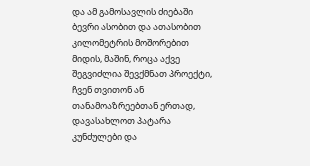და ამ გამოსავლის ძიებაში ბევრი ასობით და ათასობით კილომეტრის მოშორებით მიდის, მაშინ, როცა აქვე შეგვიძლია შევქმნათ პროექტი, ჩვენ თვითონ ან თანამოაზრეებთან ერთად, დავასახლოთ პატარა კუნძულები და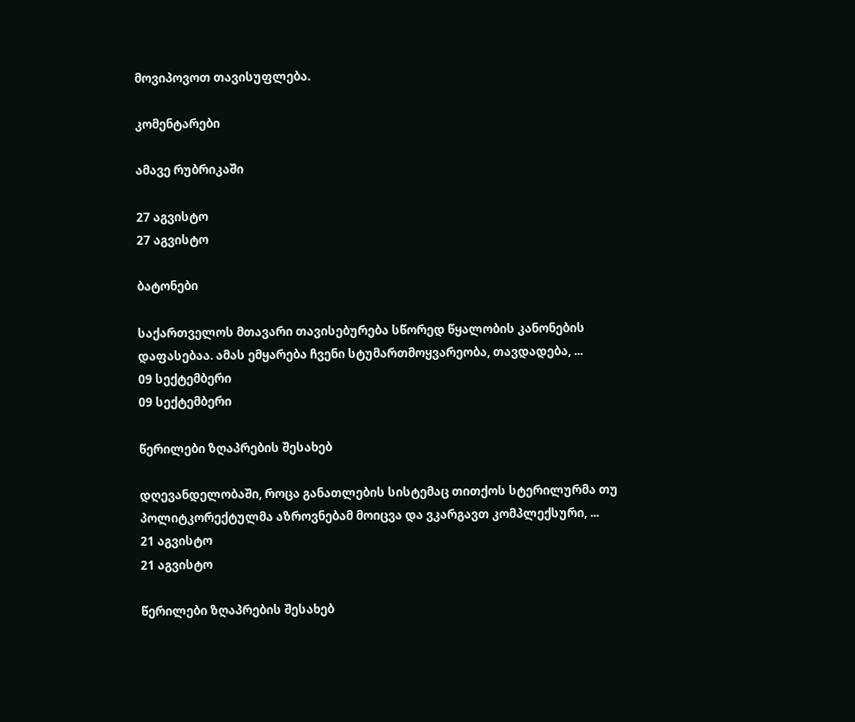მოვიპოვოთ თავისუფლება.

კომენტარები

ამავე რუბრიკაში

27 აგვისტო
27 აგვისტო

ბატონები

საქართველოს მთავარი თავისებურება სწორედ წყალობის კანონების დაფასებაა. ამას ემყარება ჩვენი სტუმართმოყვარეობა, თავდადება, ...
09 სექტემბერი
09 სექტემბერი

წერილები ზღაპრების შესახებ

დღევანდელობაში, როცა განათლების სისტემაც თითქოს სტერილურმა თუ პოლიტკორექტულმა აზროვნებამ მოიცვა და ვკარგავთ კომპლექსური, ...
21 აგვისტო
21 აგვისტო

წერილები ზღაპრების შესახებ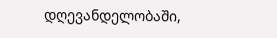დღევანდელობაში,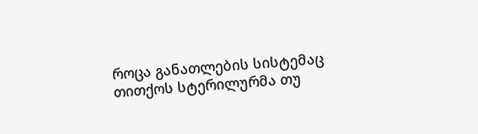როცა განათლების სისტემაც თითქოს სტერილურმა თუ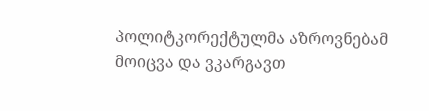პოლიტკორექტულმა აზროვნებამ მოიცვა და ვკარგავთ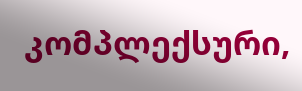კომპლექსური,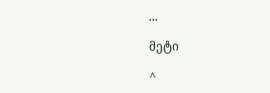...

მეტი

^